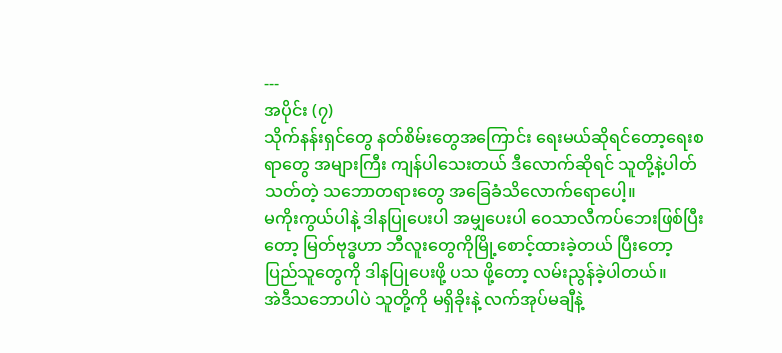---
အပိုင်း (၇)
သိုက်နန်းရှင်တွေ နတ်စိမ်းတွေအကြောင်း ရေးမယ်ဆိုရင်တော့ရေးစရာတွေ အများကြီး ကျန်ပါသေးတယ် ဒီလောက်ဆိုရင် သူတို့နဲ့ပါတ်သတ်တဲ့ သဘောတရားတွေ အခြေခံသိလောက်ရောပေါ့။
မကိုးကွယ်ပါနဲ့ ဒါနပြုပေးပါ အမျှပေးပါ ဝေသာလီကပ်ဘေးဖြစ်ပြီးတော့ မြတ်ဗုဒ္ဓဟာ ဘီလူးတွေကိုမြို့စောင့်ထားခဲ့တယ် ပြီးတော့ ပြည်သူတွေကို ဒါနပြုပေးဖို့ ပသ ဖို့တော့ လမ်းညွန်ခဲ့ပါတယ်။
အဲဒီသဘောပါပဲ သူတို့ကို မရှိခိုးနဲ့ လက်အုပ်မချီနဲ့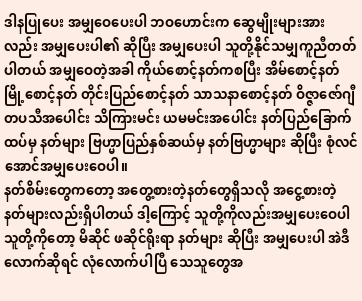ဒါနပြုပေး အမျှဝေပေးပါ ဘဝဟောင်းက ဆွေမျိုးများအားလည်း အမျှပေးပါ၏ ဆိုပြီး အမျှပေးပါ သူတို့နိုင်သမျှကူညီတတ်ပါတယ် အမျှဝေတဲ့အခါ ကိုယ်စောင့်နတ်ကစပြီး အိမ်စောင့်နတ် မြို့စောင့်နတ် တိုင်းပြည်စောင့်နတ် သာသနာစောင့်နတ် ဝိဇ္ဇာဇော်ဂျီတပသီအပေါင်း သိကြားမင်း ယမမင်းအပေါင်း နတ်ပြည်ခြောက်ထပ်မှ နတ်များ ဗြဟ္မာပြည်နှစ်ဆယ်မှ နတ်ဗြဟ္မာများ ဆိုပြီး စုံလင်အောင်အမျှပေးဝေပါ။
နတ်စိမ်းတွေကတော့ အတွေ့စားတဲ့နတ်တွေရှိသလို အငွေ့စားတဲ့နတ်များလည်းရှိပါတယ် ဒါ့ကြောင့် သူတို့ကိုလည်းအမျှပေးဝေပါ သူတို့ကိုတော့ မိဆိုင် ဖဆိုင်ရိုးရာ နတ်များ ဆိုပြီး အမျှပေးပါ အဲဒီလောက်ဆိုရင် လုံလောက်ပါပြီ သေသူတွေအ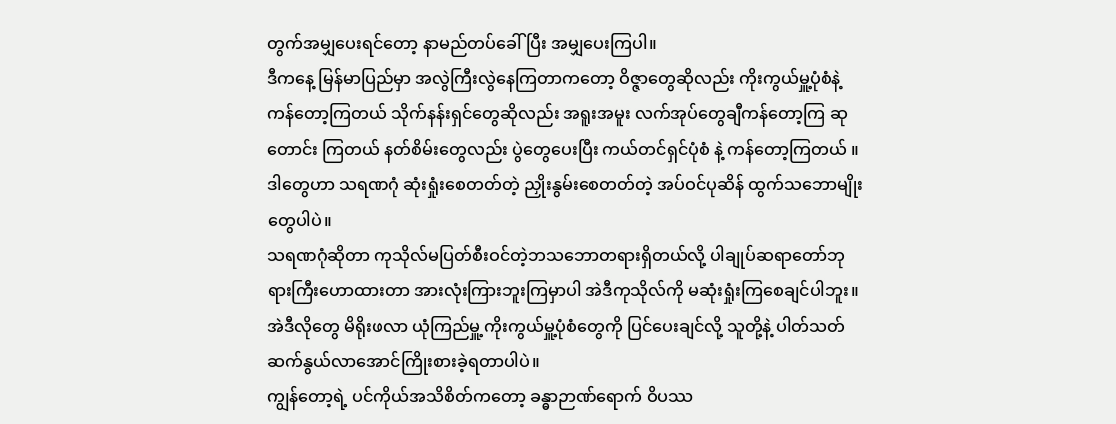တွက်အမျှပေးရင်တော့ နာမည်တပ်ခေါ်ပြီး အမျှပေးကြပါ။
ဒီကနေ့ မြန်မာပြည်မှာ အလွဲကြီးလွဲနေကြတာကတော့ ဝိဇ္ဇာတွေဆိုလည်း ကိုးကွယ်မှူ့ပုံစံနဲ့ ကန်တော့ကြတယ် သိုက်နန်းရှင်တွေဆိုလည်း အရူးအမူး လက်အုပ်တွေချီကန်တော့ကြ ဆုတောင်း ကြတယ် နတ်စိမ်းတွေလည်း ပွဲတွေပေးပြီး ကယ်တင်ရှင်ပုံစံ နဲ့ ကန်တော့ကြတယ် ။
ဒါတွေဟာ သရဏဂုံ ဆုံးရှုံးစေတတ်တဲ့ ညှိုးနွမ်းစေတတ်တဲ့ အပ်ဝင်ပုဆိန် ထွက်သဘောမျိုးတွေပါပဲ။
သရဏဂုံဆိုတာ ကုသိုလ်မပြတ်စီးဝင်တဲ့ဘသဘောတရားရှိတယ်လို့ ပါချုပ်ဆရာတော်ဘုရားကြီးဟောထားတာ အားလုံးကြားဘူးကြမှာပါ အဲဒီကုသိုလ်ကို မဆုံးရှုံးကြစေချင်ပါဘူး။
အဲဒီလိုတွေ မိရိုးဖလာ ယုံကြည်မှူ့ ကိုးကွယ်မှူ့ပုံစံတွေကို ပြင်ပေးချင်လို့ သူတို့နဲ့ ပါတ်သတ်ဆက်နွယ်လာအောင်ကြိုးစားခဲ့ရတာပါပဲ။
ကျွန်တော့ရဲ့ ပင်ကိုယ်အသိစိတ်ကတော့ ခန္ဓာဉာဏ်ရောက် ဝိပဿ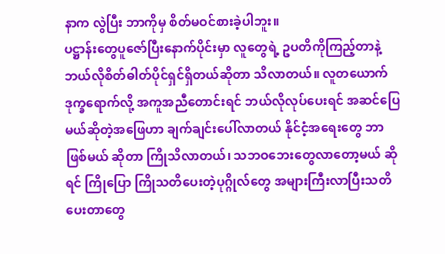နာက လွဲပြီး ဘာကိုမှ စိတ်မဝင်စားခဲ့ပါဘူး။
ပဋ္ဌာန်းတွေပူဇော်ပြီးနောက်ပိုင်းမှာ လူတွေရဲ့ ဥပတိကိုကြည့်တာနဲ့ ဘယ်လိုစိတ်ဓါတ်ပိုင်ရှင်ရှိတယ်ဆိုတာ သိလာတယ်။ လူတယောက်ဒုက္ခရောက်လို့ အကူအညီတောင်းရင် ဘယ်လိုလုပ်ပေးရင် အဆင်ပြေမယ်ဆိုတဲ့အဖြေဟာ ချက်ချင်းပေါ်လာတယ် နိုင်ငံ့အရေးတွေ ဘာဖြစ်မယ် ဆိုတာ ကြိုသိလာတယ်၊ သဘဝဘေးတွေလာတော့မယ် ဆိုရင် ကြိုပြော ကြိုသတိပေးတဲ့ပုဂ္ဂိုလ်တွေ အများကြီးလာပြီးသတိပေးတာတွေ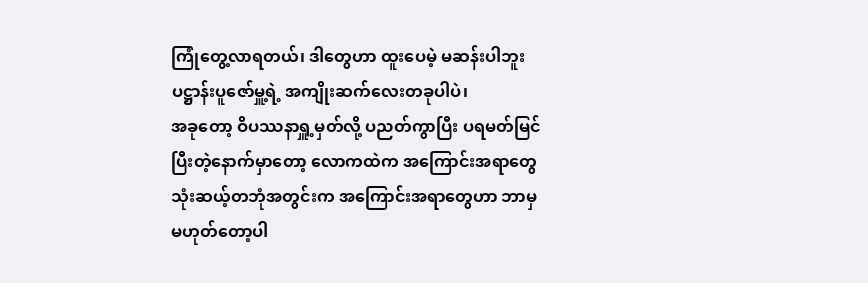ကြုံတွေ့လာရတယ်၊ ဒါတွေဟာ ထူးပေမဲ့ မဆန်းပါဘူး ပဋ္ဌာန်းပူဇော်မှူ့ရဲ့ အကျိုးဆက်လေးတခုပါပဲ၊
အခုတော့ ဝိပဿနာရှူ့မှတ်လို့ ပညတ်ကွာပြီး ပရမတ်မြင်ပြီးတဲ့နောက်မှာတော့ လောကထဲက အကြောင်းအရာတွေ သုံးဆယ့်တဘုံအတွင်းက အကြောင်းအရာတွေဟာ ဘာမှမဟုတ်တော့ပါ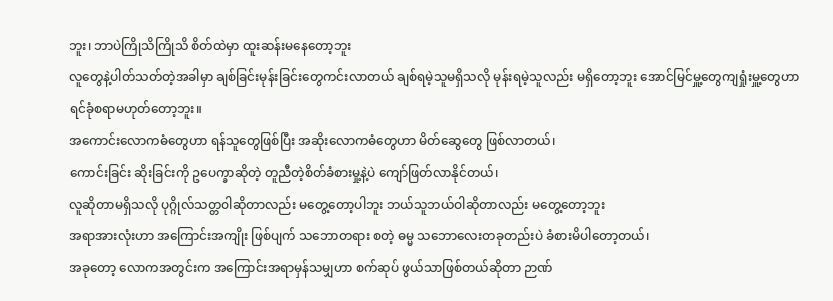ဘူး၊ ဘာပဲကြိုသိကြိုသိ စိတ်ထဲမှာ ထူးဆန်းမနေတော့ဘူး
လူတွေနဲ့ပါတ်သတ်တဲ့အခါမှာ ချစ်ခြင်းမုန်းခြင်းတွေကင်းလာတယ် ချစ်ရမဲ့သူမရှိသလို မုန်းရမဲ့သူလည်း မရှိတော့ဘူး အောင်မြင်မှူ့တွေကျရှုံးမှူ့တွေဟာ ရင်ခုံစရာမဟုတ်တော့ဘူး။
အကောင်းလောကဓံတွေဟာ ရန်သူတွေဖြစ်ပြီး အဆိုးလောကဓံတွေဟာ မိတ်ဆွေတွေ ဖြစ်လာတယ်၊
ကောင်းခြင်း ဆိုးခြင်းကို ဥပေက္ခာဆိုတဲ့ တူညီတဲ့စိတ်ခံစားမှု့နဲ့ပဲ ကျော်ဖြတ်လာနိုင်တယ်၊
လူဆိုတာမရှိသလို ပုဂ္ဂိုလ်သတ္တဝါဆိုတာလည်း မတွေ့တော့ပါဘူး ဘယ်သူဘယ်ဝါဆိုတာလည်း မတွေ့တော့ဘူး
အရာအားလုံးဟာ အကြောင်းအကျိုး ဖြစ်ပျက် သဘောတရား စတဲ့ ဓမ္မ သဘောလေးတခုတည်းပဲ ခံစားမိပါတော့တယ်၊
အခုတော့ လောကအတွင်းက အကြောင်းအရာမှန်သမျှဟာ စက်ဆုပ် ဖွယ်သာဖြစ်တယ်ဆိုတာ ဉာဏ်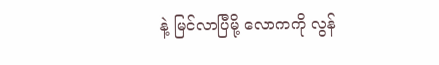နဲ့ မြင်လာပြီမို့ လောကကို လွန်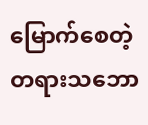မြောက်စေတဲ့ တရားသဘော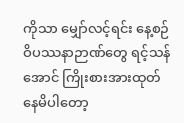ကိုသာ မျှော်လင့်ရင်း နေ့စဉ်ဝိပဿနာဉာဏ်တွေ ရင့်သန်အောင် ကြိုးစားအားထုတ်နေမိပါတော့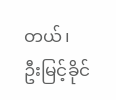တယ်၊
ဦးမြင့်ခိုင်